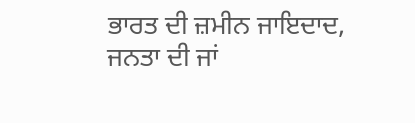ਭਾਰਤ ਦੀ ਜ਼ਮੀਨ ਜਾਇਦਾਦ, ਜਨਤਾ ਦੀ ਜਾਂ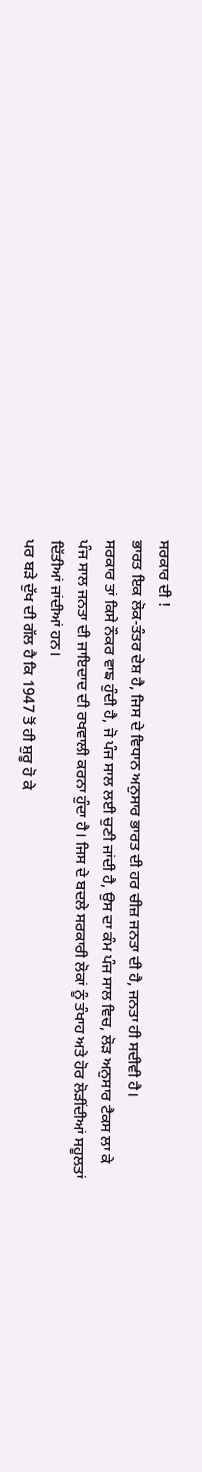ਸਰਕਾਰ ਦੀ !
ਭਾਰਤ ਇਕ ਲੋਕ-ਤੰਤਰ ਦੇਸ਼ ਹੈ, ਜਿਸ ਦੇ ਵਿਧਾਨ ਅਨੁਸਾਰ ਭਾਰਤ ਦੀ ਹਰ ਚੀਜ਼ ਜਨਤਾ ਦੀ ਹੈ, ਜਨਤਾ ਹੀ ਸਦੀਵੀ ਹੈ।
ਸਰਕਾਰ ਤਾਂ ਕਿਸੇ ਨੌਕਰ ਵਾਙ ਹੁੰਦੀ ਹੈ, ਜੋ ਪੰਜ ਸਾਲ ਲਈ ਚੁਣੀ ਜਾਂਦੀ ਹੈ, ਉਸ ਦਾ ਕੰਮ ਪੰਜ ਸਾਲ ਵਿਚ, ਲੋੜ ਅਨੁਸਾਰ ਟੈਕਸ ਲਾ ਕੇ ਪੰਜ ਸਾਲ ਜਨਤਾ ਦੀ ਜਾਇਦਾਦ ਦੀ ਰਖਵਾਲੀ ਕਰਨਾ ਹੁੰਦਾ ਹੈ। ਜਿਸ ਦੇ ਬਦਲੇ ਸਰਕਾਰੀ ਲੋਕਾਂ ਨੂੰ ਤੰਖਾਹ ਅਤੇ ਹੋਰ ਲੋੜੀਂਦੀਆਂ ਸਹੂਲਤਾਂ ਦਿੱਤੀਆਂ ਜਾਂਦੀਆਂ ਹਨ।
ਪਰ ਬੜੇ ਦੁੱਖ ਦੀ ਗੱਲ ਹੈ ਕਿ 1947 ਤੋਂ ਹੀ ਸ਼ੁਰੂ ਹੋ ਕੇ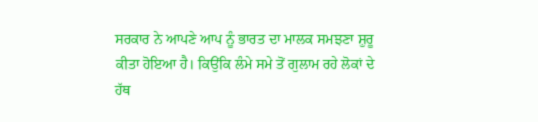ਸਰਕਾਰ ਨੇ ਆਪਣੇ ਆਪ ਨੂੰ ਭਾਰਤ ਦਾ ਮਾਲਕ ਸਮਝਣਾ ਸ਼ੁਰੂ ਕੀਤਾ ਹੋਇਆ ਹੈ। ਕਿਉਂਕਿ ਲੰਮੇ ਸਮੇ ਤੋਂ ਗੁਲਾਮ ਰਹੇ ਲੋਕਾਂ ਦੇ ਹੱਥ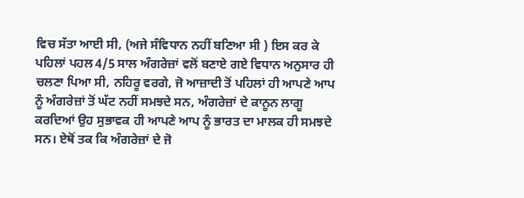ਵਿਚ ਸੱਤਾ ਆਈ ਸੀ, (ਅਜੇ ਸੰਵਿਧਾਨ ਨਹੀਂ ਬਣਿਆ ਸੀ ) ਇਸ ਕਰ ਕੇ ਪਹਿਲਾਂ ਪਹਲ 4/5 ਸਾਲ ਅੰਗਰੇਜ਼ਾਂ ਵਲੋਂ ਬਣਾਏ ਗਏ ਵਿਧਾਨ ਅਨੁਸਾਰ ਹੀ ਚਲਣਾ ਪਿਆ ਸੀ, ਨਹਿਰੂ ਵਰਗੇ, ਜੋ ਆਜ਼ਾਦੀ ਤੋਂ ਪਹਿਲਾਂ ਹੀ ਆਪਣੇ ਆਪ ਨੂੰ ਅੰਗਰੇਜ਼ਾਂ ਤੋਂ ਘੱਟ ਨਹੀਂ ਸਮਝਦੇ ਸਨ, ਅੰਗਰੇਜ਼ਾਂ ਦੇ ਕਾਨੂਨ ਲਾਗੂ ਕਰਦਿਆਂ ਉਹ ਸੁਭਾਵਕ ਹੀ ਆਪਣੇ ਆਪ ਨੂੰ ਭਾਰਤ ਦਾ ਮਾਲਕ ਹੀ ਸਮਝਦੇ ਸਨ। ਏਥੋਂ ਤਕ ਕਿ ਅੰਗਰੇਜ਼ਾਂ ਦੇ ਜੋ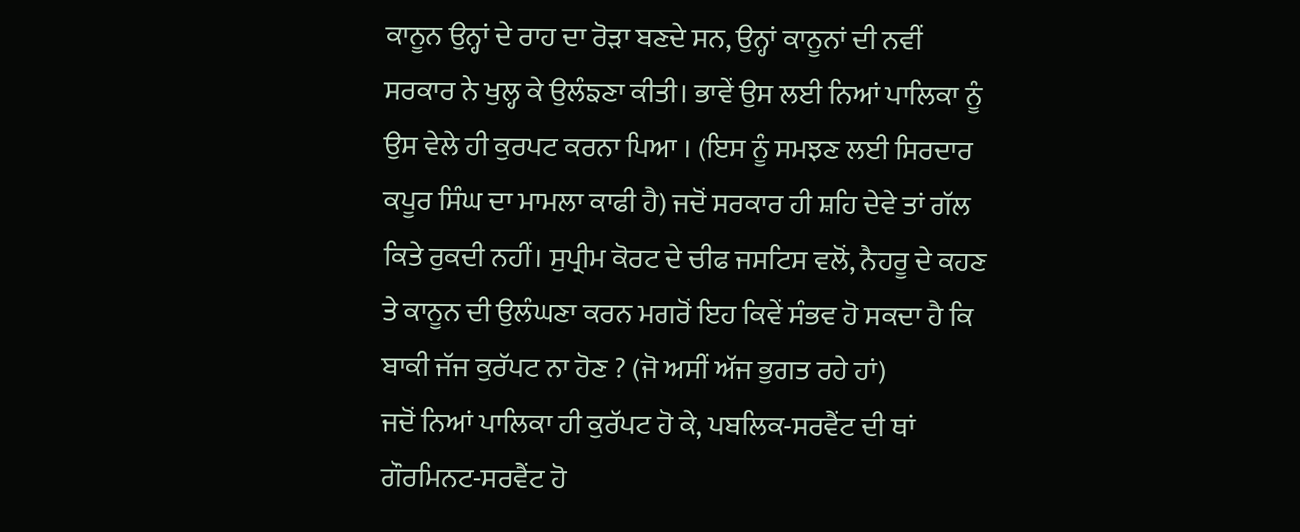ਕਾਨੂਨ ਉਨ੍ਹਾਂ ਦੇ ਰਾਹ ਦਾ ਰੋੜਾ ਬਣਦੇ ਸਨ, ਉਨ੍ਹਾਂ ਕਾਨੂਨਾਂ ਦੀ ਨਵੀਂ ਸਰਕਾਰ ਨੇ ਖੁਲ੍ਹ ਕੇ ਉਲੰਙਣਾ ਕੀਤੀ। ਭਾਵੇਂ ਉਸ ਲਈ ਨਿਆਂ ਪਾਲਿਕਾ ਨੂੰ ਉਸ ਵੇਲੇ ਹੀ ਕੁਰਪਟ ਕਰਨਾ ਪਿਆ । (ਇਸ ਨੂੰ ਸਮਝਣ ਲਈ ਸਿਰਦਾਰ ਕਪੂਰ ਸਿੰਘ ਦਾ ਮਾਮਲਾ ਕਾਫੀ ਹੈ) ਜਦੋਂ ਸਰਕਾਰ ਹੀ ਸ਼ਹਿ ਦੇਵੇ ਤਾਂ ਗੱਲ ਕਿਤੇ ਰੁਕਦੀ ਨਹੀਂ। ਸੁਪ੍ਰੀਮ ਕੋਰਟ ਦੇ ਚੀਫ ਜਸਟਿਸ ਵਲੋਂ, ਨੈਹਰੂ ਦੇ ਕਹਣ ਤੇ ਕਾਨੂਨ ਦੀ ਉਲੰਘਣਾ ਕਰਨ ਮਗਰੋਂ ਇਹ ਕਿਵੇਂ ਸੰਭਵ ਹੋ ਸਕਦਾ ਹੈ ਕਿ ਬਾਕੀ ਜੱਜ ਕੁਰੱਪਟ ਨਾ ਹੋਣ ? (ਜੋ ਅਸੀਂ ਅੱਜ ਭੁਗਤ ਰਹੇ ਹਾਂ)
ਜਦੋਂ ਨਿਆਂ ਪਾਲਿਕਾ ਹੀ ਕੁਰੱਪਟ ਹੋ ਕੇ, ਪਬਲਿਕ-ਸਰਵੈਂਟ ਦੀ ਥਾਂ ਗੌਰਮਿਨਟ-ਸਰਵੈਂਟ ਹੋ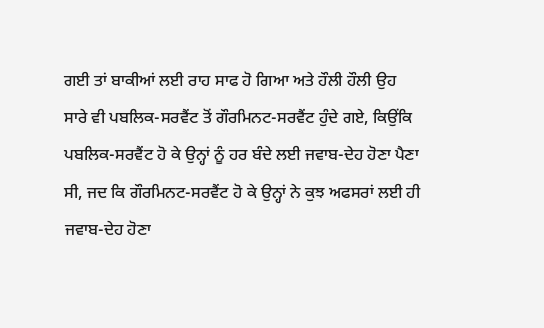ਗਈ ਤਾਂ ਬਾਕੀਆਂ ਲਈ ਰਾਹ ਸਾਫ ਹੋ ਗਿਆ ਅਤੇ ਹੌਲੀ ਹੌਲੀ ਉਹ ਸਾਰੇ ਵੀ ਪਬਲਿਕ-ਸਰਵੈਂਟ ਤੋਂ ਗੌਰਮਿਨਟ-ਸਰਵੈਂਟ ਹੁੰਦੇ ਗਏ, ਕਿਉਂਕਿ ਪਬਲਿਕ-ਸਰਵੈਂਟ ਹੋ ਕੇ ਉਨ੍ਹਾਂ ਨੂੰ ਹਰ ਬੰਦੇ ਲਈ ਜਵਾਬ-ਦੇਹ ਹੋਣਾ ਪੈਣਾ ਸੀ, ਜਦ ਕਿ ਗੌਰਮਿਨਟ-ਸਰਵੈਂਟ ਹੋ ਕੇ ਉਨ੍ਹਾਂ ਨੇ ਕੁਝ ਅਫਸਰਾਂ ਲਈ ਹੀ ਜਵਾਬ-ਦੇਹ ਹੋਣਾ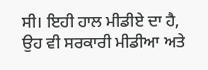ਸੀ। ਇਹੀ ਹਾਲ ਮੀਡੀਏ ਦਾ ਹੈ, ਉਹ ਵੀ ਸਰਕਾਰੀ ਮੀਡੀਆ ਅਤੇ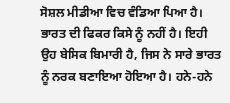ਸੋਸ਼ਲ ਮੀਡੀਆ ਵਿਚ ਵੰਡਿਆ ਪਿਆ ਹੈ। ਭਾਰਤ ਦੀ ਫਿਕਰ ਕਿਸੇ ਨੂੰ ਨਹੀਂ ਹੈ। ਇਹੀ ਉਹ ਬੇਸਿਕ ਬਿਮਾਰੀ ਹੈ, ਜਿਸ ਨੇ ਸਾਰੇ ਭਾਰਤ ਨੂੰ ਨਰਕ ਬਣਾਇਆ ਹੋਇਆ ਹੈ। ਹਨੇ-ਹਨੇ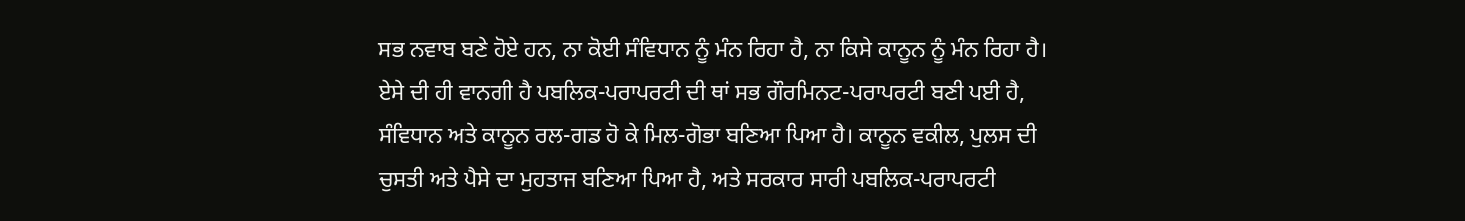ਸਭ ਨਵਾਬ ਬਣੇ ਹੋਏ ਹਨ, ਨਾ ਕੋਈ ਸੰਵਿਧਾਨ ਨੂੰ ਮੰਨ ਰਿਹਾ ਹੈ, ਨਾ ਕਿਸੇ ਕਾਨੂਨ ਨੂੰ ਮੰਨ ਰਿਹਾ ਹੈ।
ਏਸੇ ਦੀ ਹੀ ਵਾਨਗੀ ਹੈ ਪਬਲਿਕ-ਪਰਾਪਰਟੀ ਦੀ ਥਾਂ ਸਭ ਗੌਰਮਿਨਟ-ਪਰਾਪਰਟੀ ਬਣੀ ਪਈ ਹੈ, ਸੰਵਿਧਾਨ ਅਤੇ ਕਾਨੂਨ ਰਲ-ਗਡ ਹੋ ਕੇ ਮਿਲ-ਗੋਭਾ ਬਣਿਆ ਪਿਆ ਹੈ। ਕਾਨੂਨ ਵਕੀਲ, ਪੁਲਸ ਦੀ ਚੁਸਤੀ ਅਤੇ ਪੈਸੇ ਦਾ ਮੁਹਤਾਜ ਬਣਿਆ ਪਿਆ ਹੈ, ਅਤੇ ਸਰਕਾਰ ਸਾਰੀ ਪਬਲਿਕ-ਪਰਾਪਰਟੀ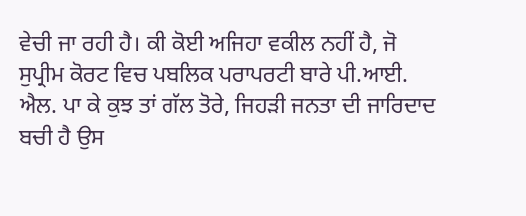ਵੇਚੀ ਜਾ ਰਹੀ ਹੈ। ਕੀ ਕੋਈ ਅਜਿਹਾ ਵਕੀਲ ਨਹੀਂ ਹੈ, ਜੋ ਸੁਪ੍ਰੀਮ ਕੋਰਟ ਵਿਚ ਪਬਲਿਕ ਪਰਾਪਰਟੀ ਬਾਰੇ ਪੀ.ਆਈ. ਐਲ. ਪਾ ਕੇ ਕੁਝ ਤਾਂ ਗੱਲ ਤੋਰੇ, ਜਿਹੜੀ ਜਨਤਾ ਦੀ ਜਾਰਿਦਾਦ ਬਚੀ ਹੈ ਉਸ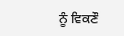ਨੂੰ ਵਿਕਣੌ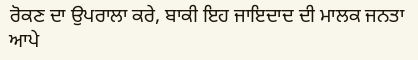ਰੋਕਣ ਦਾ ਉਪਰਾਲਾ ਕਰੇ, ਬਾਕੀ ਇਹ ਜਾਇਦਾਦ ਦੀ ਮਾਲਕ ਜਨਤਾ ਆਪੇ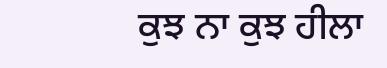ਕੁਝ ਨਾ ਕੁਝ ਹੀਲਾ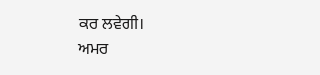ਕਰ ਲਵੇਗੀ।
ਅਮਰ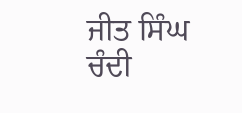ਜੀਤ ਸਿੰਘ ਚੰਦੀ